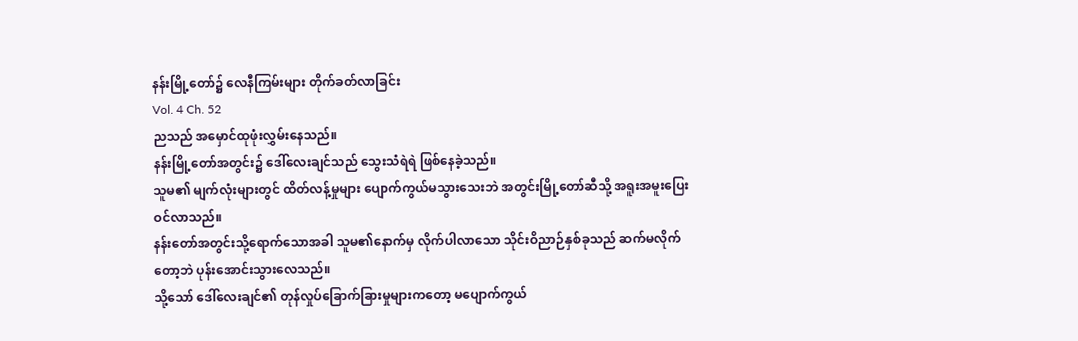နန်းမြို့တော်၌ လေနီကြမ်းများ တိုက်ခတ်လာခြင်း
Vol. 4 Ch. 52
ညသည် အမှောင်ထုဖုံးလွှမ်းနေသည်။
နန်းမြို့တော်အတွင်း၌ ဒေါ်လေးချင်သည် သွေးသံရဲရဲ ဖြစ်နေခဲ့သည်။
သူမ၏ မျက်လုံးများတွင် ထိတ်လန့်မှုများ ပျောက်ကွယ်မသွားသေးဘဲ အတွင်းမြို့တော်ဆီသို့ အရူးအမူးပြေးဝင်လာသည်။
နန်းတော်အတွင်းသို့ရောက်သောအခါ သူမ၏နောက်မှ လိုက်ပါလာသော သိုင်းဝိညာဉ်နှစ်ခုသည် ဆက်မလိုက်တော့ဘဲ ပုန်းအောင်းသွားလေသည်။
သို့သော် ဒေါ်လေးချင်၏ တုန်လှုပ်ခြောက်ခြားမှုများကတော့ မပျောက်ကွယ်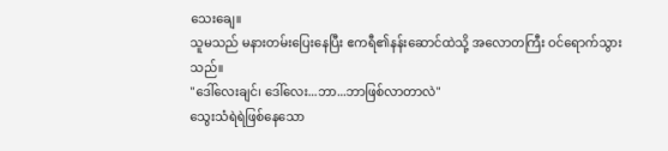သေးချေ။
သူမသည် မနားတမ်းပြေးနေပြီး ဧကရီ၏နန်းဆောင်ထဲသို့ အလောတကြီး ဝင်ရောက်သွားသည်။
"ဒေါ်လေးချင်၊ ဒေါ်လေး...ဘာ...ဘာဖြစ်လာတာလဲ"
သွေးသံရဲရဲဖြစ်နေသော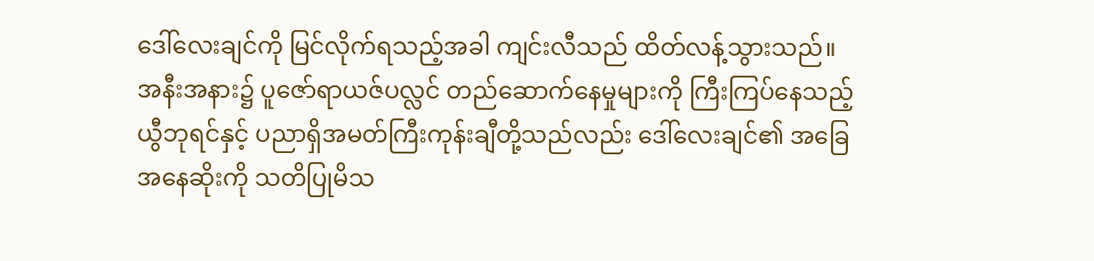ဒေါ်လေးချင်ကို မြင်လိုက်ရသည့်အခါ ကျင်းလီသည် ထိတ်လန့်သွားသည်။
အနီးအနား၌ ပူဇော်ရာယဇ်ပလ္လင် တည်ဆောက်နေမှုများကို ကြီးကြပ်နေသည့် ယွီဘုရင်နှင့် ပညာရှိအမတ်ကြီးကုန်းချီတို့သည်လည်း ဒေါ်လေးချင်၏ အခြေအနေဆိုးကို သတိပြုမိသ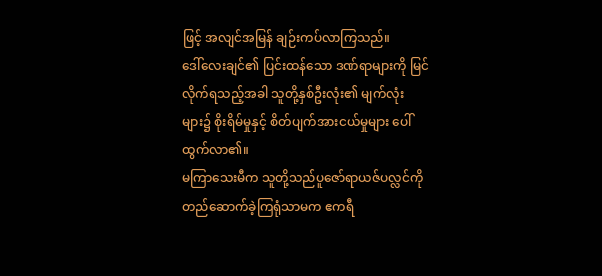ဖြင့် အလျင်အမြန် ချဉ်းကပ်လာကြသည်။
ဒေါ်လေးချင်၏ ပြင်းထန်သော ဒဏ်ရာများကို မြင်လိုက်ရသည့်အခါ သူတို့နှစ်ဦးလုံး၏ မျက်လုံးများ၌ စိုးရိမ်မှုနှင့် စိတ်ပျက်အားငယ်မှုများ ပေါ်ထွက်လာ၏။
မကြာသေးမီက သူတို့သည်ပူဇော်ရာယဇ်ပလ္လင်ကို တည်ဆောက်ခဲ့ကြရုံသာမက ဧကရီ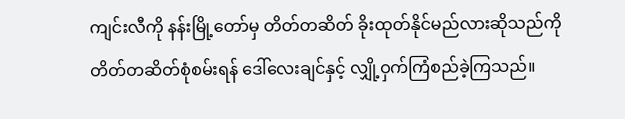ကျင်းလီကို နန်းမြို့တော်မှ တိတ်တဆိတ် ခိုးထုတ်နိုင်မည်လားဆိုသည်ကို တိတ်တဆိတ်စုံစမ်းရန် ဒေါ်လေးချင်နှင့် လျှို့ဝှက်ကြံစည်ခဲ့ကြသည်။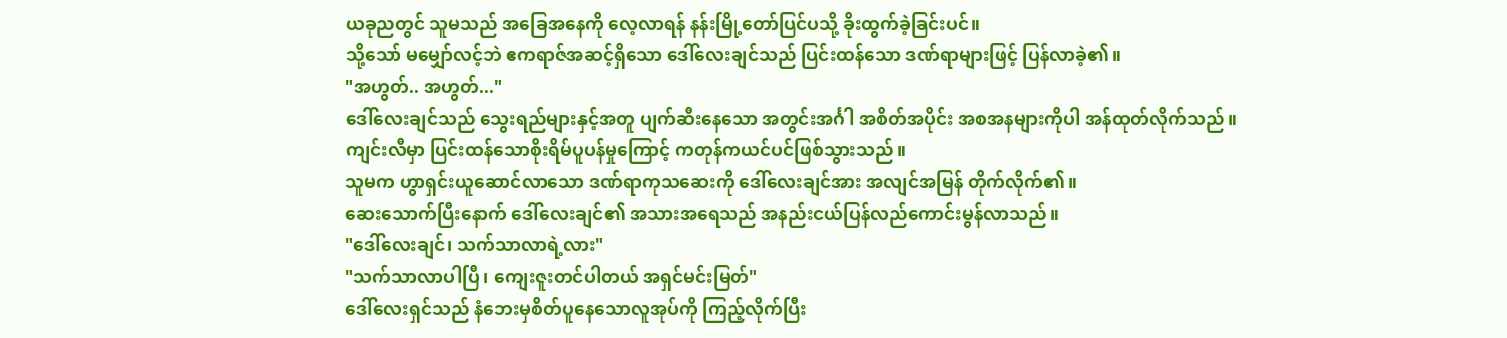ယခုညတွင် သူမသည် အခြေအနေကို လေ့လာရန် နန်းမြို့တော်ပြင်ပသို့ ခိုးထွက်ခဲ့ခြင်းပင်။
သို့သော် မမျှော်လင့်ဘဲ ဧကရာဇ်အဆင့်ရှိသော ဒေါ်လေးချင်သည် ပြင်းထန်သော ဒဏ်ရာများဖြင့် ပြန်လာခဲ့၏။
"အဟွတ်.. အဟွတ်..."
ဒေါ်လေးချင်သည် သွေးရည်များနှင့်အတူ ပျက်ဆီးနေသော အတွင်းအင်္ဂါ အစိတ်အပိုင်း အစအနများကိုပါ အန်ထုတ်လိုက်သည်။
ကျင်းလီမှာ ပြင်းထန်သောစိုးရိမ်ပူပန်မှုကြောင့် ကတုန်ကယင်ပင်ဖြစ်သွားသည်။
သူမက ဟွာရှင်းယူဆောင်လာသော ဒဏ်ရာကုသဆေးကို ဒေါ်လေးချင်အား အလျင်အမြန် တိုက်လိုက်၏။
ဆေးသောက်ပြီးနောက် ဒေါ်လေးချင်၏ အသားအရေသည် အနည်းငယ်ပြန်လည်ကောင်းမွန်လာသည်။
"ဒေါ်လေးချင်၊ သက်သာလာရဲ့လား"
"သက်သာလာပါပြီ၊ ကျေးဇူးတင်ပါတယ် အရှင်မင်းမြတ်"
ဒေါ်လေးရှင်သည် နံဘေးမှစိတ်ပူနေသောလူအုပ်ကို ကြည့်လိုက်ပြီး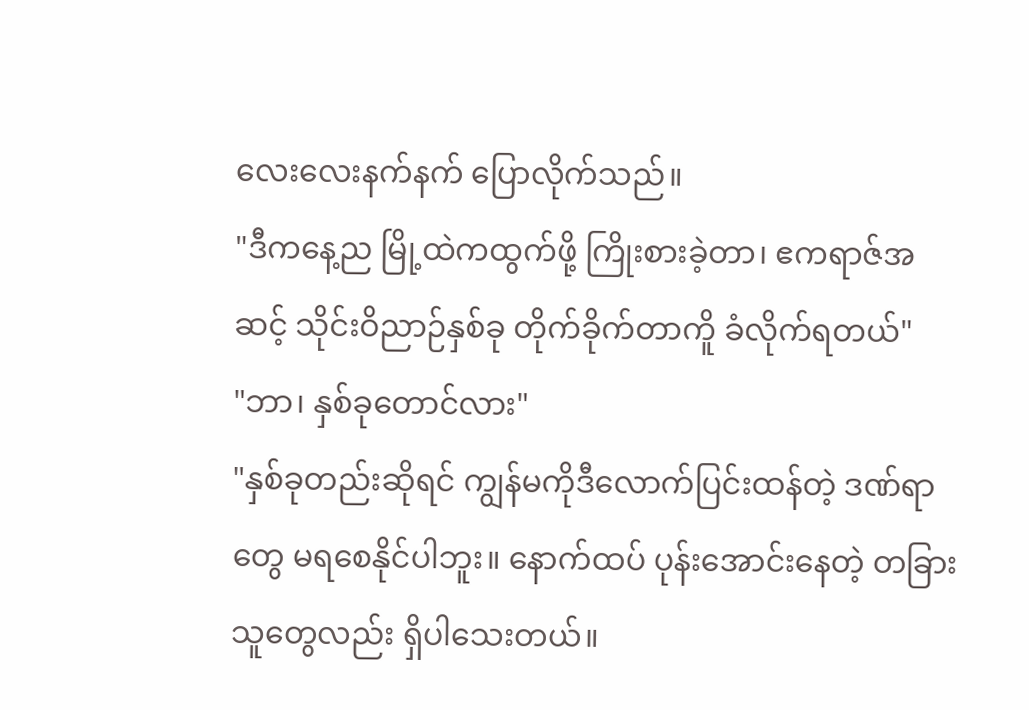လေးလေးနက်နက် ပြောလိုက်သည်။
"ဒီကနေ့ည မြို့ထဲကထွက်ဖို့ ကြိုးစားခဲ့တာ၊ ဧကရာဇ်အဆင့် သိုင်းဝိညာဉ်နှစ်ခု တိုက်ခိုက်တာကိူ ခံလိုက်ရတယ်"
"ဘာ၊ နှစ်ခုတောင်လား"
"နှစ်ခုတည်းဆိုရင် ကျွန်မကိုဒီလောက်ပြင်းထန်တဲ့ ဒဏ်ရာတွေ မရစေနိုင်ပါဘူး။ နောက်ထပ် ပုန်းအောင်းနေတဲ့ တခြားသူတွေလည်း ရှိပါသေးတယ်။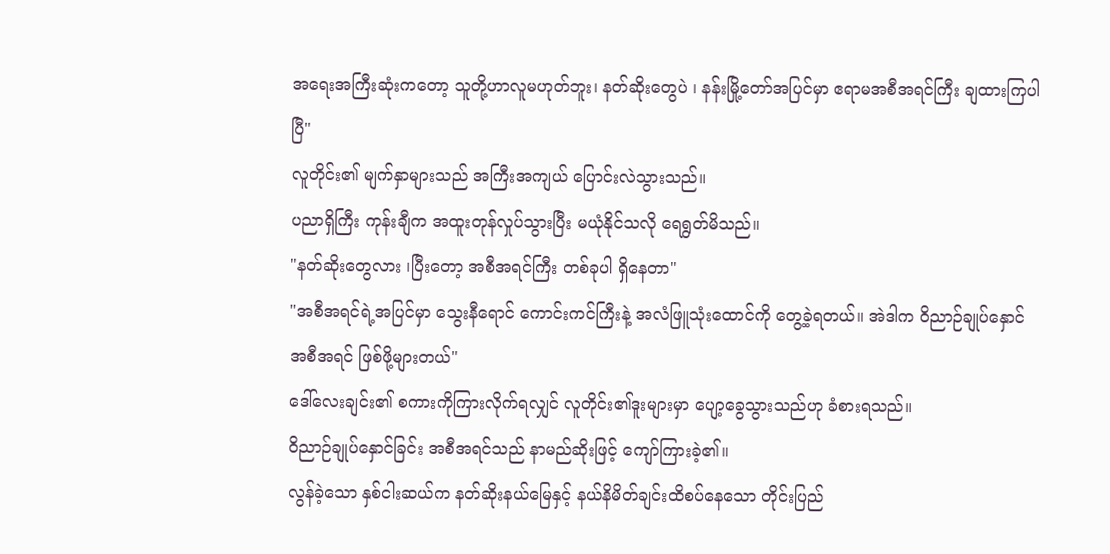အရေးအကြီးဆုံးကတော့ သူတို့ဟာလူမဟုတ်ဘူး၊ နတ်ဆိုးတွေပဲ ၊ နန်းမြို့တော်အပြင်မှာ ဧရာမအစီအရင်ကြီး ချထားကြပါပြီ"
လူတိုင်း၏ မျက်နှာများသည် အကြီးအကျယ် ပြောင်းလဲသွားသည်။
ပညာရှိကြီး ကုန်းချီက အထူးတုန်လှုပ်သွားပြီး မယုံနိုင်သလို ရေရွတ်မိသည်။
"နတ်ဆိုးတွေလား ၊ပြီးတော့ အစီအရင်ကြီး တစ်ခုပါ ရှိနေတာ"
"အစီအရင်ရဲ့အပြင်မှာ သွေးနီရောင် ကောင်းကင်ကြီးနဲ့ အလံဖြူသုံးထောင်ကို တွေ့ခဲ့ရတယ်။ အဲဒါက ဝိညာဉ်ချုပ်နှောင် အစီအရင် ဖြစ်ဖို့များတယ်"
ဒေါ်လေးချင်း၏ စကားကိုကြားလိုက်ရလျှင် လူတိုင်း၏ဒူးများမှာ ပျော့ခွေသွားသည်ဟု ခံစားရသည်။
ဝိညာဉ်ချုပ်နှောင်ခြင်း အစီအရင်သည် နာမည်ဆိုးဖြင့် ကျော်ကြားခဲ့၏။
လွန်ခဲ့သော နှစ်ငါးဆယ်က နတ်ဆိုးနယ်မြေနှင့် နယ်နိမိတ်ချင်းထိစပ်နေသော တိုင်းပြည်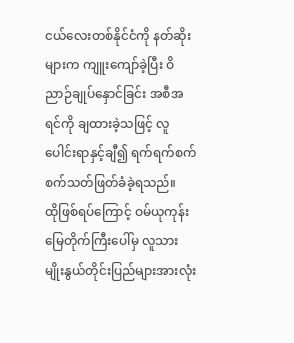ငယ်လေးတစ်နိုင်ငံကို နတ်ဆိုးများက ကျူးကျော်ခဲ့ပြီး ဝိညာဉ်ချုပ်နှောင်ခြင်း အစီအရင်ကို ချထားခဲ့သဖြင့် လူပေါင်းရာနှင့်ချီ၍ ရက်ရက်စက်စက်သတ်ဖြတ်ခံခဲ့ရသည်။
ထိုဖြစ်ရပ်ကြောင့် ဝမ်ယုကုန်းမြေတိုက်ကြီးပေါ်မှ လူသားမျိုးနွယ်တိုင်းပြည်များအားလုံး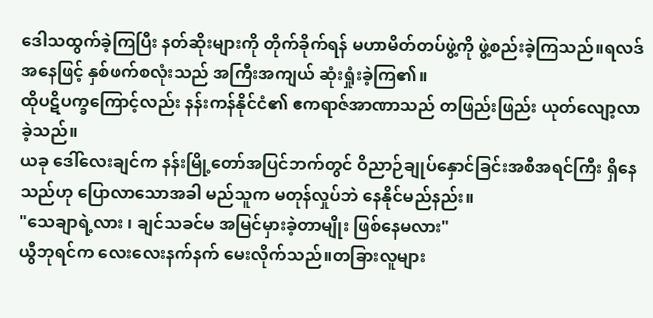ဒေါသထွက်ခဲ့ကြပြီး နတ်ဆိုးများကို တိုက်ခိုက်ရန် မဟာမိတ်တပ်ဖွဲ့ကို ဖွဲ့စည်းခဲ့ကြသည်။ရလဒ်အနေဖြင့် နှစ်ဖက်စလုံးသည် အကြီးအကျယ် ဆုံးရှုံးခဲ့ကြ၏။
ထိုပဋိပက္ခကြောင့်လည်း နန်းကန်နိုင်ငံ၏ ဧကရာဇ်အာဏာသည် တဖြည်းဖြည်း ယုတ်လျော့လာခဲ့သည်။
ယခု ဒေါ်လေးချင်က နန်းမြို့တော်အပြင်ဘက်တွင် ဝိညာဉ်ချုပ်နှောင်ခြင်းအစီအရင်ကြီး ရှိနေသည်ဟု ပြောလာသောအခါ မည်သူက မတုန်လှုပ်ဘဲ နေနိုင်မည်နည်း။
"သေချာရဲ့လား ၊ ချင်သခင်မ အမြင်မှားခဲ့တာမျိုး ဖြစ်နေမလား"
ယွီဘုရင်က လေးလေးနက်နက် မေးလိုက်သည်။တခြားလူများ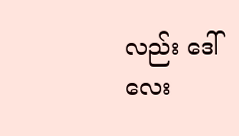လည်း ဒေါ်လေး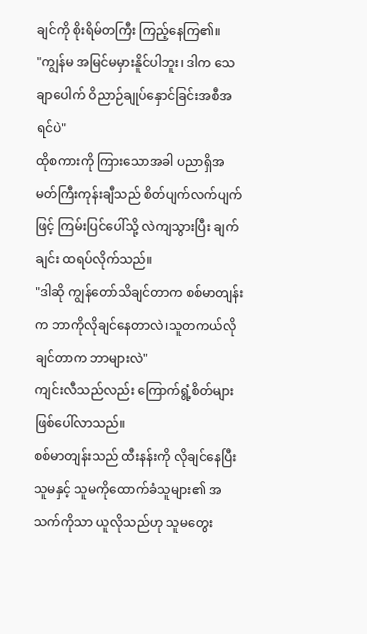ချင်ကို စိုးရိမ်တကြီး ကြည့်နေကြ၏။
"ကျွန်မ အမြင်မမှားနိူင်ပါဘူး၊ ဒါက သေချာပေါက် ဝိညာဉ်ချုပ်နှောင်ခြင်းအစီအရင်ပဲ"
ထိုစကားကို ကြားသောအခါ ပညာရှိအမတ်ကြီးကုန်းချီသည် စိတ်ပျက်လက်ပျက်ဖြင့် ကြမ်းပြင်ပေါ်သို့ လဲကျသွားပြီး ချက်ချင်း ထရပ်လိုက်သည်။
"ဒါဆို ကျွန်တော်သိချင်တာက စစ်မာတျန်းက ဘာကိုလိုချင်နေတာလဲ၊သူတကယ်လိုချင်တာက ဘာများလဲ"
ကျင်းလီသည်လည်း ကြောက်ရွံ့စိတ်များ ဖြစ်ပေါ်လာသည်။
စစ်မာတျန်းသည် ထီးနန်းကို လိုချင်နေပြီး သူမနှင့် သူမကိုထောက်ခံသူများ၏ အသက်ကိုသာ ယူလိုသည်ဟု သူမတွေး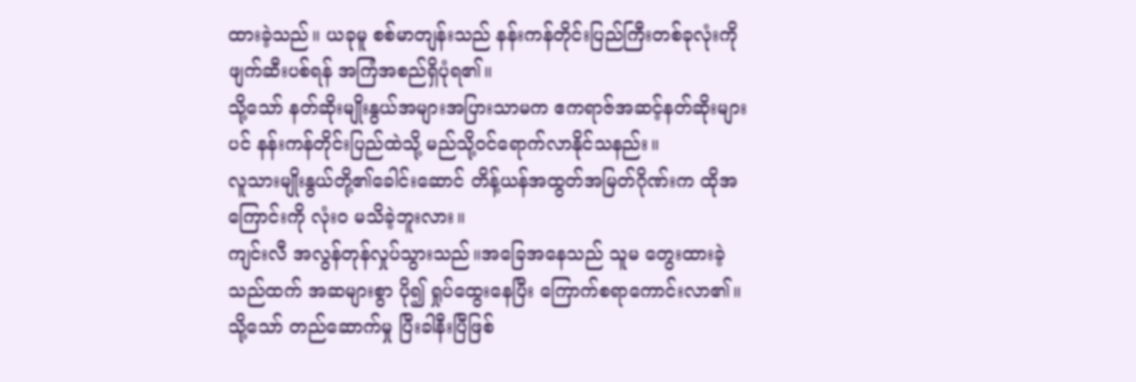ထားခဲ့သည်။ ယခုမူ စစ်မာတျန်းသည် နန်းကန်တိုင်းပြည်ကြီးတစ်ခုလုံးကို ဖျက်ဆီးပစ်ရန် အကြံအစည်ရှိပုံရ၏။
သို့သော် နတ်ဆိုးမျိုးနွယ်အများအပြားသာမက ဧကရာဇ်အဆင့်နတ်ဆိုးများပင် နန်းကန်တိုင်းပြည်ထဲသို့ မည်သို့ဝင်ရောက်လာနိုင်သနည်း။
လူသားမျိုးနွယ်တို့၏ခေါင်းဆောင် တိန့်ယန်အထွတ်အမြတ်ဂိုဏ်းက ထိုအကြောင်းကို လုံးဝ မသိခဲ့ဘူးလား။
ကျင်းလီ အလွန်တုန်လှုပ်သွားသည်။အခြေအနေသည် သူမ တွေးထားခဲ့သည်ထက် အဆများစွာ ပို၍ ရှုပ်ထွေးနေပြီး ကြောက်စရာကောင်းလာ၏။
သို့သော် တည်ဆောက်မှု ပြီးခါနီးပြီဖြစ်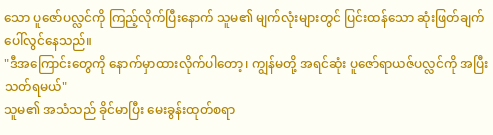သော ပူဇော်ပလ္လင်ကို ကြည့်လိုက်ပြီးနောက် သူမ၏ မျက်လုံးများတွင် ပြင်းထန်သော ဆုံးဖြတ်ချက် ပေါ်လွင်နေသည်။
"ဒီအကြောင်းတွေကို နောက်မှာထားလိုက်ပါတော့၊ ကျွန်မတို့ အရင်ဆုံး ပူဇော်ရာယဇ်ပလ္လင်ကို အပြီးသတ်ရမယ်"
သူမ၏ အသံသည် ခိုင်မာပြီး မေးခွန်းထုတ်စရာ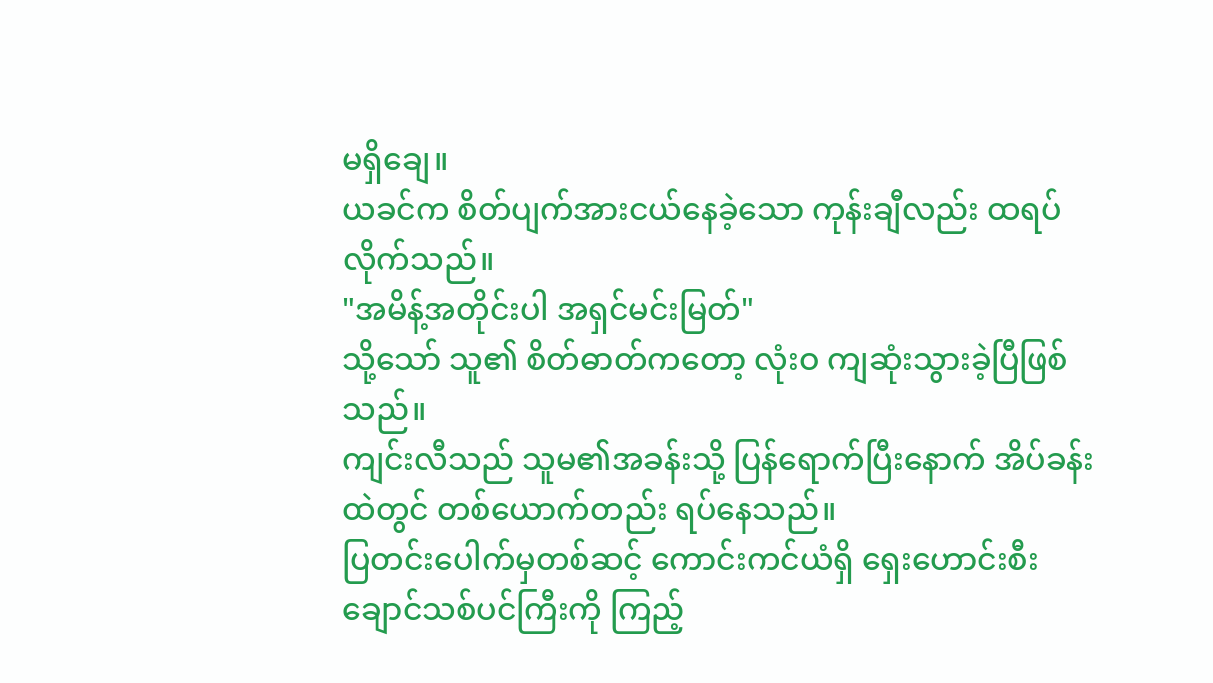မရှိချေ။
ယခင်က စိတ်ပျက်အားငယ်နေခဲ့သော ကုန်းချီလည်း ထရပ်လိုက်သည်။
"အမိန့်အတိုင်းပါ အရှင်မင်းမြတ်"
သို့သော် သူ၏ စိတ်ဓာတ်ကတော့ လုံးဝ ကျဆုံးသွားခဲ့ပြီဖြစ်သည်။
ကျင်းလီသည် သူမ၏အခန်းသို့ ပြန်ရောက်ပြီးနောက် အိပ်ခန်းထဲတွင် တစ်ယောက်တည်း ရပ်နေသည်။
ပြတင်းပေါက်မှတစ်ဆင့် ကောင်းကင်ယံရှိ ရှေးဟောင်းစီးချောင်သစ်ပင်ကြီးကို ကြည့်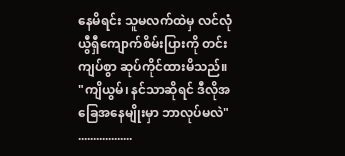နေမိရင်း သူမလက်ထဲမှ လင်လုံယွီရှီကျောက်စိမ်းပြားကို တင်းကျပ်စွာ ဆုပ်ကိုင်ထားမိသည်။
"ကျိယွမ်၊ နင်သာဆိုရင် ဒီလိုအခြေအနေမျိုးမှာ ဘာလုပ်မလဲ"
..................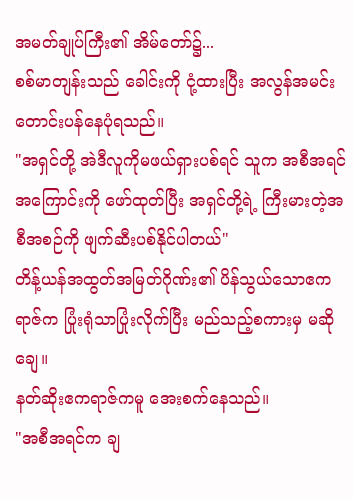အမတ်ချုပ်ကြီး၏ အိမ်တော်၌...
စစ်မာတျန်းသည် ခေါင်းကို ငုံ့ထားပြီး အလွန်အမင်း တောင်းပန်နေပုံရသည်။
"အရှင်တို့ အဲဒီလူကိုမဖယ်ရှားပစ်ရင် သူက အစီအရင်အကြောင်းကို ဖော်ထုတ်ပြီး အရှင်တို့ရဲ့ ကြီးမားတဲ့အစီအစဉ်ကို ဖျက်ဆီးပစ်နိုင်ပါတယ်"
တိန့်ယန်အထွတ်အမြတ်ဂိုဏ်း၏ ပိန်သွယ်သောဧကရာဇ်က ပြုံးရုံသာပြုံးလိုက်ပြီး မည်သည့်စကားမှ မဆိုချေ။
နတ်ဆိုးဧကရာဇ်ကမူ အေးစက်နေသည်။
"အစီအရင်က ချ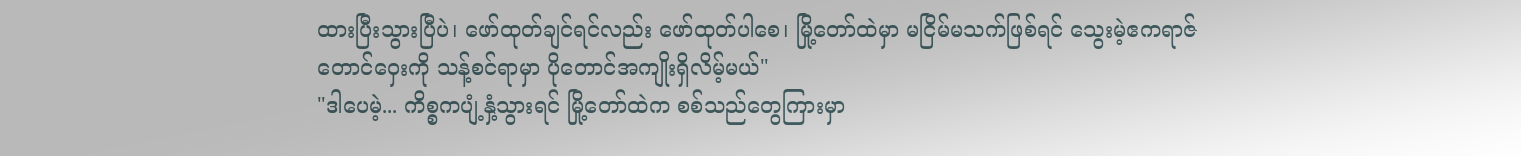ထားပြီးသွားပြီပဲ၊ ဖော်ထုတ်ချင်ရင်လည်း ဖော်ထုတ်ပါစေ၊ မြို့တော်ထဲမှာ မငြိမ်မသက်ဖြစ်ရင် သွေးမဲ့ဧကရာဇ်တောင်ဝှေးကို သန့်စင်ရာမှာ ပိုတောင်အကျိုးရှိလိမ့်မယ်"
"ဒါပေမဲ့... ကိစ္စကပျံ့နှံ့သွားရင် မြို့တော်ထဲက စစ်သည်တွေကြားမှာ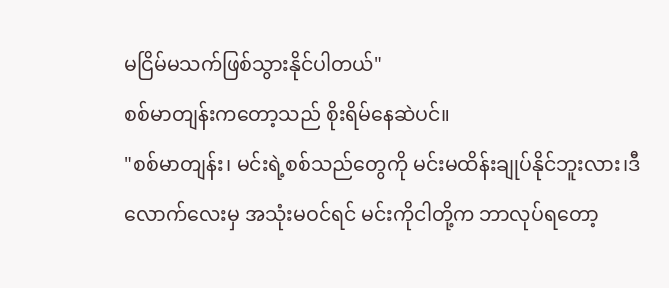မငြိမ်မသက်ဖြစ်သွားနိုင်ပါတယ်"
စစ်မာတျန်းကတော့သည် စိုးရိမ်နေဆဲပင်။
"စစ်မာတျန်း၊ မင်းရဲ့စစ်သည်တွေကို မင်းမထိန်းချုပ်နိုင်ဘူးလား၊ဒီလောက်လေးမှ အသုံးမဝင်ရင် မင်းကိုငါတို့က ဘာလုပ်ရတော့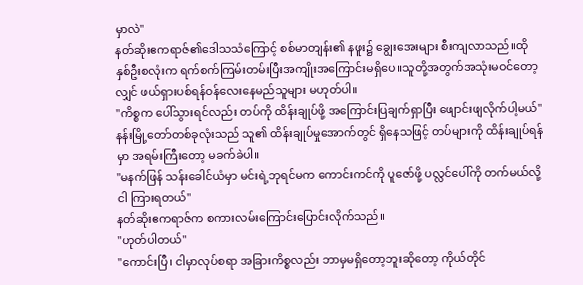မှာလဲ"
နတ်ဆိုးဧကရာဇ်၏ဒေါသသံကြောင့် စစ်မာတျန်း၏ နဖူး၌ ချွေးအေးများ စီးကျလာသည်။ထိုနှစ်ဦးစလုံးက ရက်စက်ကြမ်းတမ်းပြီးအကျိုးအကြောင်းမရှိပေ။သူတို့အတွက်အသုံးမဝင်တော့လျှင် ဖယ်ရှားပစ်ရန်ဝန်လေးနေမည်သူများ မဟုတ်ပါ။
"ကိစ္စက ပေါ်သွားရင်လည်း တပ်ကို ထိန်းချုပ်ဖို့ အကြောင်းပြချက်ရှာပြီး ဖျောင်းဖျလိုက်ပါ့မယ်"
နန်းမြို့တော်တစ်ခုလုံးသည် သူ၏ ထိန်းချုပ်မှုအောက်တွင် ရှိနေသဖြင့် တပ်များကို ထိန်းချုပ်ရန်မှာ အရမ်းကြီးတော့ မခက်ခဲပါ။
"မနက်ဖြန် သန်းခေါင်ယံမှာ မင်းရဲ့ဘုရင်မက ကောင်းကင်ကို ပူဇော်ဖို့ ပလ္လင်ပေါ်ကို တက်မယ်လို့ ငါ ကြားရတယ်"
နတ်ဆိုးဧကရာဇ်က စကားလမ်းကြောင်းပြောင်းလိုက်သည်။
"ဟုတ်ပါတယ်"
"ကောင်းပြီ၊ ငါမှာလုပ်စရာ အခြားကိစ္စလည်း ဘာမှမရှိတော့ဘူးဆိုတော့ ကိုယ်တိုင်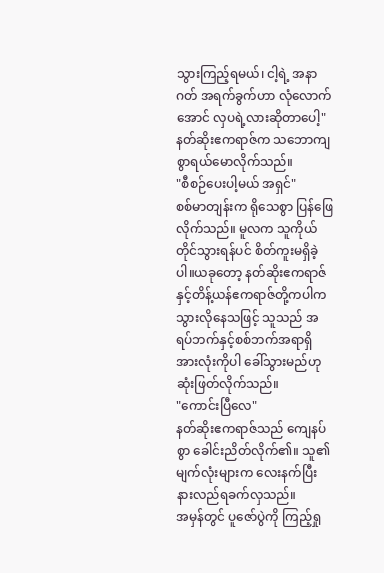သွားကြည့်ရမယ်၊ ငါ့ရဲ့ အနာဂတ် အရက်ခွက်ဟာ လုံလောက်အောင် လှပရဲ့လားဆိုတာပေါ့"
နတ်ဆိုးဧကရာဇ်က သဘောကျစွာရယ်မောလိုက်သည်။
"စီစဉ်ပေးပါ့မယ် အရှင်"
စစ်မာတျန်းက ရိုသေစွာ ပြန်ဖြေလိုက်သည်။ မူလက သူကိုယ်တိုင်သွားရန်ပင် စိတ်ကူးမရှိခဲ့ပါ။ယခုတော့ နတ်ဆိုးဧကရာဇ်နှင့်တိန့်ယန်ဧကရာဇ်တို့ကပါက သွားလိုနေသဖြင့် သူသည် အရပ်ဘက်နှင့်စစ်ဘက်အရာရှိအားလုံးကိုပါ ခေါ်သွားမည်ဟု ဆုံးဖြတ်လိုက်သည်။
"ကောင်းပြီလေ"
နတ်ဆိုးဧကရာဇ်သည် ကျေနပ်စွာ ခေါင်းညိတ်လိုက်၏။ သူ၏ မျက်လုံးများက လေးနက်ပြီးနားလည်ရခက်လှသည်။
အမှန်တွင် ပူဇော်ပွဲကို ကြည့်ရှု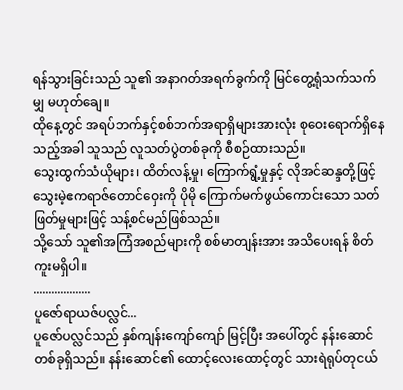ရန်သွားခြင်းသည် သူ၏ အနာဂတ်အရက်ခွက်ကို မြင်တွေ့ရုံသက်သက်မျှ မဟုတ်ချေ။
ထိုနေ့တွင် အရပ်ဘက်နှင့်စစ်ဘက်အရာရှိများအားလုံး စုဝေးရောက်ရှိနေသည့်အခါ သူသည် လူသတ်ပွဲတစ်ခုကို စီစဉ်ထားသည်။
သွေးထွက်သံယိုများ၊ ထိတ်လန့်မှု၊ ကြောက်ရွံ့မှုနှင့် လိုအင်ဆန္ဒတို့ဖြင့် သွေးမဲ့ဧကရာဇ်တောင်ဝှေးကို ပိုမို ကြောက်မက်ဖွယ်ကောင်းသော သတ်ဖြတ်မှုများဖြင့် သန့်စင်မည်ဖြစ်သည်။
သို့သော် သူ၏အကြံအစည်များကို စစ်မာတျန်းအား အသိပေးရန် စိတ်ကူးမရှိပါ။
...................
ပူဇော်ရာယဇ်ပလ္လင်...
ပူဇော်ပလ္လင်သည် နှစ်ကျန်းကျော်ကျော် မြင့်ပြီး အပေါ်တွင် နန်းဆောင်တစ်ခုရှိသည်။ နန်းဆောင်၏ ထောင့်လေးထောင့်တွင် သားရဲရုပ်တုငယ်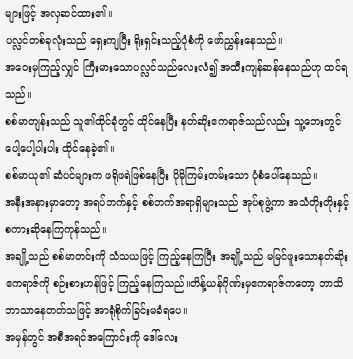များဖြင့် အလှဆင်ထား၏။
ပလ္လင်တစ်ခုလုံးသည် ရှေးကျပြီး ရိုးရှင်းသည့်ပုံစံကို ဖော်ညွှန်းနေသည်။
အဝေးမှကြည့်လျှင် ကြီးမားသောပလ္လင်သည်လေးလံ၍ အထီးကျန်ဆန်နေသည်ဟု ထင်ရသည်။
စစ်မာတျန်းသည် သူ၏ထိုင်ခုံတွင် ထိုင်နေပြီး နတ်ဆိုးဧကရာဇ်သည်လည်း သူ့ဘေးတွင် ပေါ့ပေါ့ပါးပါး ထိုင်နေခဲ့၏။
စစ်မာယု၏ ဆံပင်များက ဖရိုဖရဲဖြစ်နေပြီး ပိုမိုကြမ်းတမ်းသော ပုံစံပေါ်နေသည်။
အနီးအနားမှာတော့ အရပ်ဘက်နှင့် စစ်ဘက်အရာရှိများသည် အုပ်စုဖွဲ့ကာ အသံတိုးတိုးနှင့် စကားဆိုနေကြကုန်သည်။
အချို့သည် စစ်မာတင်းကို သံသယဖြင့် ကြည့်နေကြပြီး အချို့သည် မမြင်ဖူးသောနတ်ဆိုးဧကရာဇ်ကို စဉ်းစားဟန်ဖြင့် ကြည့်နေကြသည်။တိန့်ယန်ဂိုဏ်းမှဧကရာဇ်ကတော့ ဘာသိဘာသာနေတတ်သဖြင့် အာရုံစိုက်ခြင်းမခံရပေ။
အမှန်တွင် အစီအရင်အကြောင်းကို ဒေါ်လေး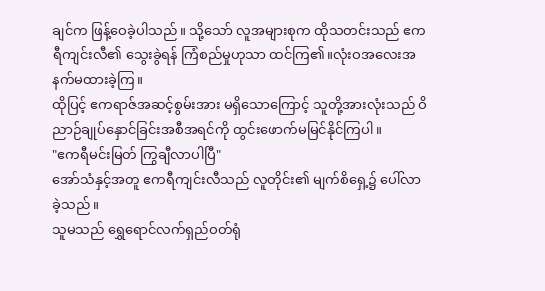ချင်က ဖြန့်ဝေခဲ့ပါသည်။ သို့သော် လူအများစုက ထိုသတင်းသည် ဧကရီကျင်းလီ၏ သွေးခွဲရန် ကြံစည်မှုဟုသာ ထင်ကြ၏။လုံးဝအလေးအနက်မထားခဲ့ကြ။
ထိုပြင့် ဧကရာဇ်အဆင့်စွမ်းအား မရှိသောကြောင့် သူတို့အားလုံးသည် ဝိညာဉ်ချုပ်နှောင်ခြင်းအစီအရင်ကို ထွင်းဖောက်မမြင်နိုင်ကြပါ။
"ဧကရီမင်းမြတ် ကြွချီလာပါပြီ"
အော်သံနှင့်အတူ ဧကရီကျင်းလီသည် လူတိုင်း၏ မျက်စိရှေ့၌ ပေါ်လာခဲ့သည်။
သူမသည် ရွှေရောင်လက်ရှည်ဝတ်ရုံ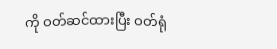ကို ဝတ်ဆင်ထားပြီး ဝတ်ရုံ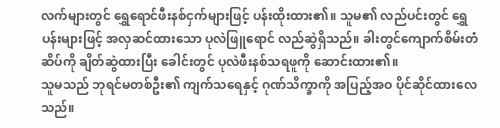လက်များတွင် ရွှေရောင်ဖီးနစ်ငှက်များဖြင့် ပန်းထိုးထား၏။ သူမ၏ လည်ပင်းတွင် ရွှေပန်းများဖြင့် အလှဆင်ထားသော ပုလဲဖြူရောင် လည်ဆွဲရှိသည်။ ခါးတွင်ကျောက်စိမ်းတံဆိပ်ကို ချိတ်ဆွဲထားပြီး ခေါင်းတွင် ပုလဲဖီးနစ်သရဖူကို ဆောင်းထား၏။
သူမသည် ဘုရင်မတစ်ဦး၏ ကျက်သရေနှင့် ဂုဏ်သိက္ခာကို အပြည့်အဝ ပိုင်ဆိုင်ထားလေသည်။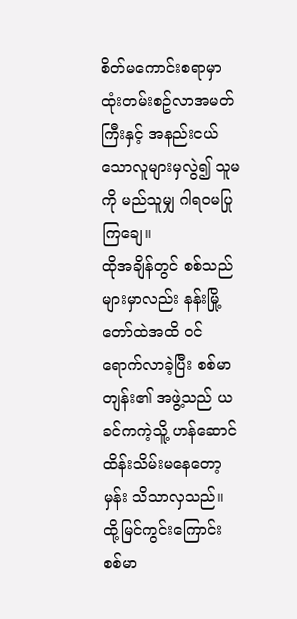စိတ်မကောင်းစရာမှာ ထုံးတမ်းစဥ်လာအမတ်ကြီးနှင့် အနည်းငယ်သောလူများမှလွဲ၍ သူမကို မည်သူမျှ ဂါရဝမပြုကြချေ။
ထိုအချိန်တွင် စစ်သည်များမှာလည်း နန်းမြို့တော်ထဲအထိ ဝင်ရောက်လာခဲ့ပြီး စစ်မာတျန်း၏ အဖွဲ့သည် ယခင်ကကဲ့သိူ့ ဟန်ဆောင်ထိန်းသိမ်းမနေတော့မှန်း သိသာလှသည်။
ထို့မြင်ကွင်းကြောင်း စစ်မာ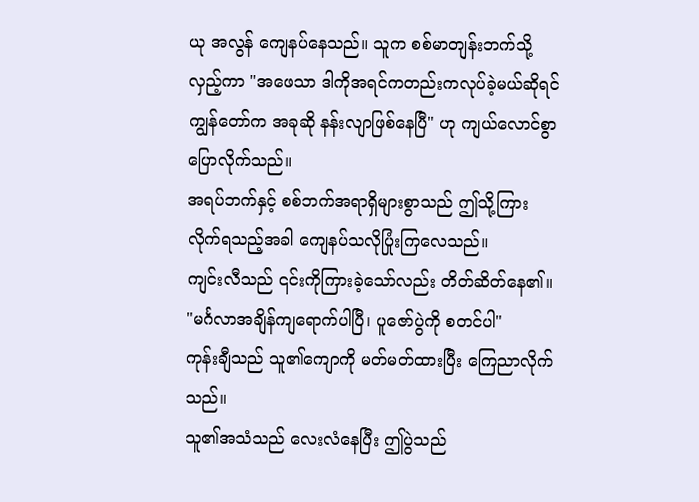ယု အလွန် ကျေနပ်နေသည်။ သူက စစ်မာတျန်းဘက်သို့ လှည့်ကာ "အဖေသာ ဒါကိုအရင်ကတည်းကလုပ်ခဲ့မယ်ဆိုရင် ကျွန်တော်က အခုဆို နန်းလျာဖြစ်နေပြီ" ဟု ကျယ်လောင်စွာ ပြောလိုက်သည်။
အရပ်ဘက်နှင့် စစ်ဘက်အရာရှိများစွာသည် ဤသို့ကြားလိုက်ရသည့်အခါ ကျေနပ်သလိုပြုံးကြလေသည်။
ကျင်းလီသည် ၎င်းကိုကြားခဲ့သော်လည်း တိတ်ဆိတ်နေ၏။
"မင်္ဂလာအချိန်ကျရောက်ပါပြီ၊ ပူဇော်ပွဲကို စတင်ပါ"
ကုန်းချီသည် သူ၏ကျောကို မတ်မတ်ထားပြီး ကြေညာလိုက်သည်။
သူ၏အသံသည် လေးလံနေပြီး ဤပွဲသည်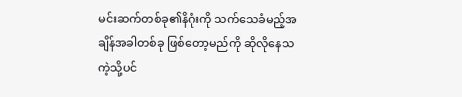မင်းဆက်တစ်ခု၏နိဂုံးကို သက်သေခံမည့်အချိန်အခါတစ်ခု ဖြစ်တော့မည်ကို ဆိုလိုနေသကဲ့သို့ပင်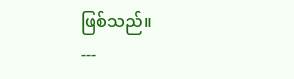ဖြစ်သည်။
---